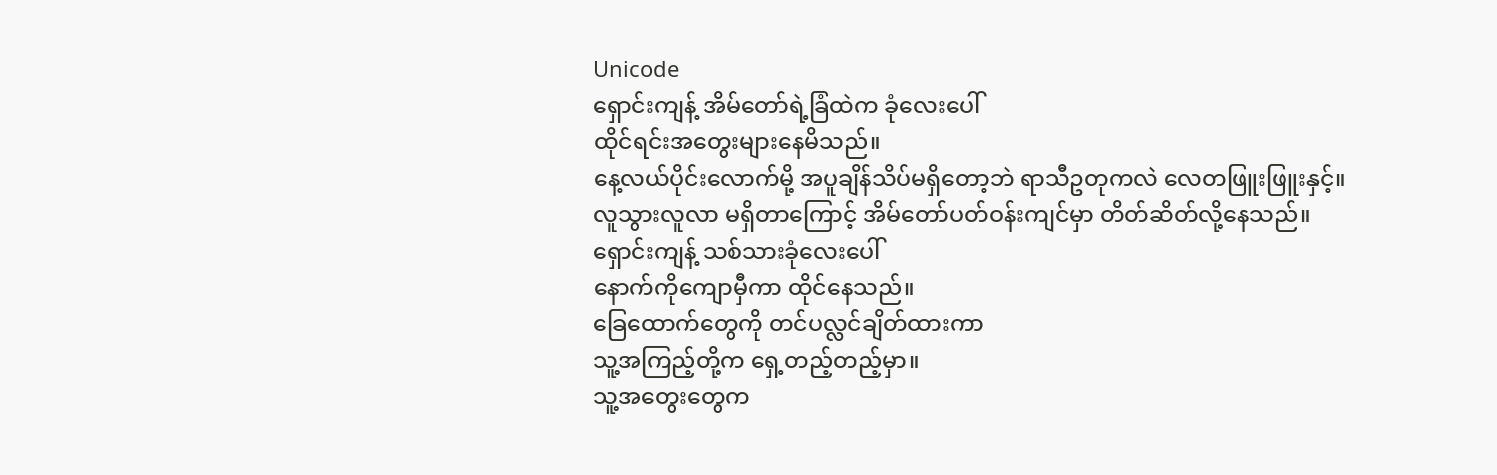Unicode
ရှောင်းကျန့် အိမ်တော်ရဲ့ခြံထဲက ခုံလေးပေါ်
ထိုင်ရင်းအတွေးများနေမိသည်။
နေ့လယ်ပိုင်းလောက်မို့ အပူချိန်သိပ်မရှိတော့ဘဲ ရာသီဥတုကလဲ လေတဖြူးဖြူးနှင့်။
လူသွားလူလာ မရှိတာကြောင့် အိမ်တော်ပတ်ဝန်းကျင်မှာ တိတ်ဆိတ်လို့နေသည်။
ရှောင်းကျန့် သစ်သားခုံလေးပေါ်
နောက်ကိုကျောမှီကာ ထိုင်နေသည်။
ခြေထောက်တွေကို တင်ပလ္လင်ချိတ်ထားကာ
သူ့အကြည့်တို့က ရှေ့တည့်တည့်မှာ။
သူ့အတွေးတွေက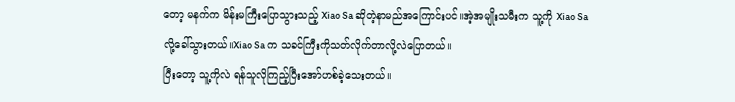တော့ မနက်က မိန်းမကြီးပြောသွားသည့် Xiao Sa ဆိုတဲ့နာမည်အကြောင်းပင်။အဲ့အမျိုးသမီးက သူ့ကို Xiao Sa လို့ခေါ်သွားတယ်။Xiao Sa က သခင်ကြီးကိုသတ်လိုက်တာလို့လဲပြောတယ်။
ပြီးတော့ သူ့ကိုလဲ ရန်သူလိုကြည့်ပြီးအော်ဟစ်ခဲ့သေးတယ်။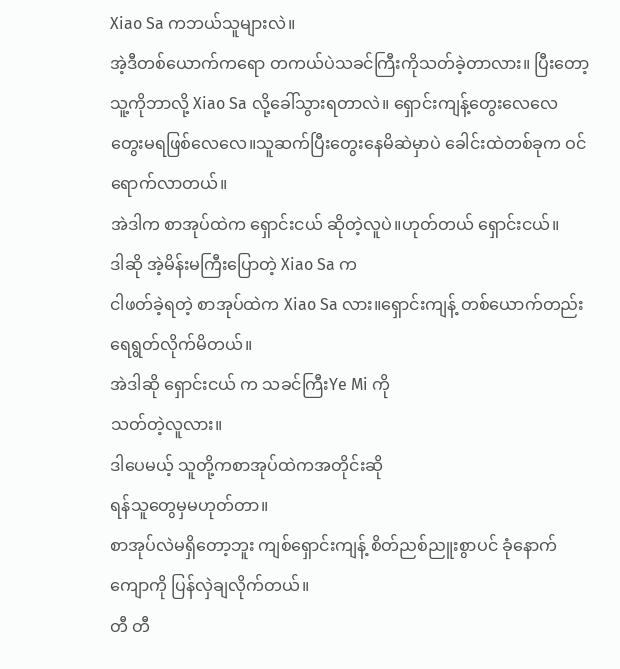Xiao Sa ကဘယ်သူများလဲ။
အဲ့ဒီတစ်ယောက်ကရော တကယ်ပဲသခင်ကြီးကိုသတ်ခဲ့တာလား။ ပြီးတော့ သူ့ကိုဘာလို့ Xiao Sa လို့ခေါ်သွားရတာလဲ။ ရှောင်းကျန့်တွေးလေလေ တွေးမရဖြစ်လေလေ။သူဆက်ပြီးတွေးနေမိဆဲမှာပဲ ခေါင်းထဲတစ်ခုက ဝင်ရောက်လာတယ်။
အဲဒါက စာအုပ်ထဲက ရှောင်းငယ် ဆိုတဲ့လူပဲ။ဟုတ်တယ် ရှောင်းငယ်။
ဒါဆို အဲ့မိန်းမကြီးပြောတဲ့ Xiao Sa က
ငါဖတ်ခဲ့ရတဲ့ စာအုပ်ထဲက Xiao Sa လား။ရှောင်းကျန့် တစ်ယောက်တည်းရေရွတ်လိုက်မိတယ်။
အဲဒါဆို ရှောင်းငယ် က သခင်ကြီးYe Mi ကို
သတ်တဲ့လူလား။
ဒါပေမယ့် သူတို့ကစာအုပ်ထဲကအတိုင်းဆို
ရန်သူတွေမှမဟုတ်တာ။
စာအုပ်လဲမရှိတော့ဘူး ကျစ်ရှောင်းကျန့် စိတ်ညစ်ညူးစွာပင် ခုံနောက်ကျောကို ပြန်လှဲချလိုက်တယ်။
တီ တီ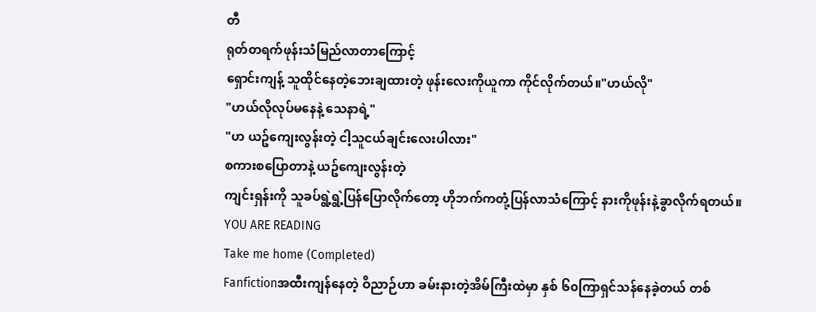တီ
ရုတ်တရက်ဖုန်းသံမြည်လာတာကြောင့်
ရှောင်းကျန့် သူထိုင်နေတဲ့ဘေးချထားတဲ့ ဖုန်းလေးကိုယူကာ ကိုင်လိုက်တယ်။"ဟယ်လို"
"ဟယ်လိုလုပ်မနေနဲ့ သေနာရဲ့"
"ဟ ယဥ်ကျေးလွန်းတဲ့ ငါ့သူငယ်ချင်းလေးပါလား"
စကားစပြောတာနဲ့ ယဥ်ကျေးလွန်းတဲ့
ကျင်းရှန်းကို သူခပ်ရွဲ့ရွဲ့ပြန်ပြောလိုက်တော့ ဟိုဘက်ကတုံ့ပြန်လာသံကြောင့် နားကိုဖုန်းနဲ့ခွာလိုက်ရတယ်။
YOU ARE READING
Take me home (Completed)
Fanfictionအထီးကျန်နေတဲ့ ဝိညာဉ်ဟာ ခမ်းနားတဲ့အိမ်ကြီးထဲမှာ နှစ် ၆၀ကြာရှင်သန်နေခဲ့တယ် တစ်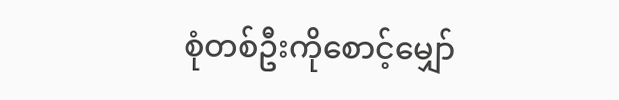စုံတစ်ဦးကိုစောင့်မျှော်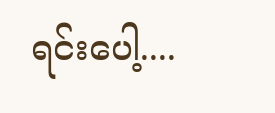ရင်းပေါ့....